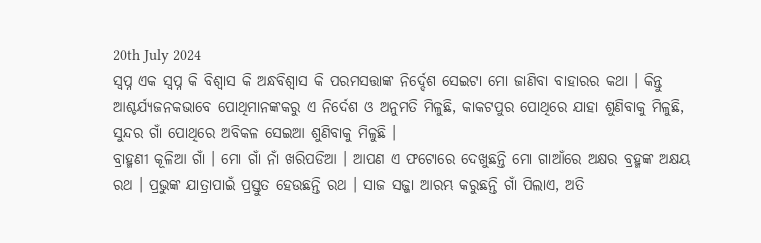20th July 2024
ସ୍ବପ୍ନ ଏକ ସ୍ବପ୍ନ କି ବିଶ୍ବାସ କି ଅନ୍ଧବିଶ୍ୱାସ କି ପରମସତ୍ତାଙ୍କ ନିର୍ଦ୍ଦେଶ ସେଇଟା ମୋ ଜାଣିବା ବାହାରର କଥା । କିନ୍ତୁ ଆଶ୍ଚର୍ଯ୍ଯଜନକଭାବେ ପୋଥିମାନଙ୍କକରୁ ଏ ନିର୍ଦେଶ ଓ ଅନୁମତି ମିଳୁଛି, କାକଟପୁର ପୋଥିରେ ଯାହା ଶୁଣିବାକୁ ମିଳୁଛି, ସୁନ୍ଦର ଗାଁ ପୋଥିରେ ଅବିକଳ ସେଇଆ ଶୁଣିବାକୁ ମିଳୁଛି ।
ବ୍ରାହ୍ମଣୀ କୂଳିଆ ଗାଁ । ମୋ ଗାଁ ନାଁ ଖରିପଡିଆ । ଆପଣ ଏ ଫଟୋରେ ଦେଖୁଛନ୍ତି ମୋ ଗାଆଁରେ ଅକ୍ଷର ବ୍ରହ୍ମଙ୍କ ଅକ୍ଷୟ ରଥ । ପ୍ରଭୁଙ୍କ ଯାତ୍ରାପାଇଁ ପ୍ରସ୍ତୁତ ହେଉଛନ୍ତି ରଥ । ସାଜ ସଜ୍ଜା ଆରମ୍ଭ କରୁଛନ୍ତି ଗାଁ ପିଲାଏ, ଅତି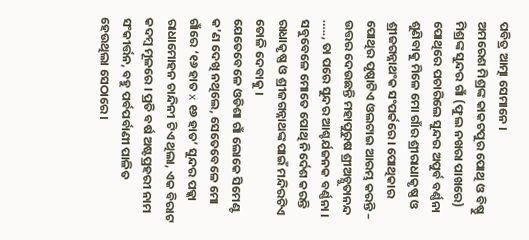ପବିତ୍ର ଆତ୍ମା ସେମାନେ ।
ଅମରେଶ ମିଶ୍ରଙ୍କ କାକଟପୁର ପୋଥି ଓ ବିଷ୍ଣୁ ମିଶ୍ରଙ୍କ ସୁନ୍ଦର ଗାଁ (ଫୁଲ ନଖରା ପାଖରେ) ପୋଥିରେ ପଚାରିଲେ ସୁନ୍ଦର ଅପୁର୍ବ ବର୍ଣ୍ଣନା ଶୁଣିବାକୁ ମିଳେ ମୋ ଗାଁର ଶ୍ରୀରାଧାକୃଷ୍ଣ ଓ ଶ୍ରୀଜଗନ୍ନାଥଂକ ସଂପର୍କରେ। ପୋଥିକାର ପୋଥିର ପୃଷ୍ଠାଟିଏ ଓଲଟାଇ ଆରମ୍ଭ କରନ୍ତି – ଉତ୍ତର ଦେଉଛନ୍ତି ମହାପୁରୁଷ ଶ୍ରୀଅଚ୍ଯୁତାନନ୍ଦ ….., ତା ପରେ ସୁନ୍ଦର ଆଶ୍ଚର୍ଯଜନକ ବର୍ଣ୍ଣନା ।
ସବୁବେଳେ ମୋତେ ପୋଥି ନିର୍ଦେଶ କରନ୍ତି ରାଧାକୃଷ୍ଣ ଓ ଶ୍ରୀଜଗନ୍ନାଥଙ୍କ ପାଇଁ ମନ୍ଦିରଟିଏ ତୋଳି ଦେବାକୁ ।
ଯେତେବେଳେ ଓଡିଶା ଗାଁ ଲୋକେ ସିମେଣ୍ଟ କ’ଣ ଦେଖି ନଥିଲେ, ସେତେବେଳେ ମୋ ଗାଁରେ ‘୧୬ ହାତ x ୧୬ ହାତ’ ସୁନ୍ଦର ପକ୍କା ରାଧାମୋହନ ଚାନ୍ଦିନୀ ଟିଏ ଥିଲା, ଏକ ବିରାଟ କଦମ୍ୱ ମୂଳରେ । ପ୍ରତି ବର୍ଷ ଅଷ୍ଟପ୍ରହରୀ ନାମ ସଂକୀର୍ତ୍ତନ, ବହୁ ପର୍ବପର୍ବାଣୀ ପାଳିତ ହେଉଥିଲା ସେଠାରେ ।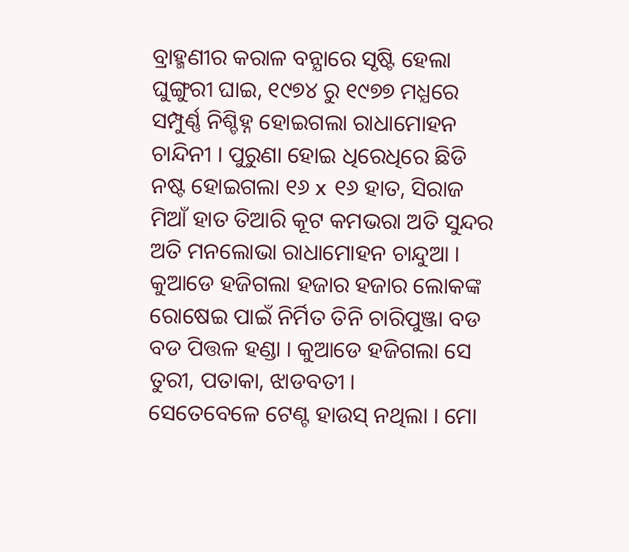ବ୍ରାହ୍ମଣୀର କରାଳ ବନ୍ଯାରେ ସୃଷ୍ଟି ହେଲା ଘୁଙ୍ଗୁରୀ ଘାଇ, ୧୯୭୪ ରୁ ୧୯୭୭ ମଧ୍ଯରେ ସମ୍ପୁର୍ଣ୍ଣ ନିଶ୍ଚିହ୍ନ ହୋଇଗଲା ରାଧାମୋହନ ଚାନ୍ଦିନୀ । ପୁରୁଣା ହୋଇ ଧିରେଧିରେ ଛିଡି ନଷ୍ଟ ହୋଇଗଲା ୧୬ x ୧୬ ହାତ, ସିରାଜ ମିଆଁ ହାତ ତିଆରି କୂଟ କମଭରା ଅତି ସୁନ୍ଦର ଅତି ମନଲୋଭା ରାଧାମୋହନ ଚାନ୍ଦୁଆ । କୁଆଡେ ହଜିଗଲା ହଜାର ହଜାର ଲୋକଙ୍କ ରୋଷେଇ ପାଇଁ ନିର୍ମିତ ତିନି ଚାରିପୁଞ୍ଜା ବଡ ବଡ ପିତ୍ତଳ ହଣ୍ଡା । କୁଆଡେ ହଜିଗଲା ସେ ତୁରୀ, ପତାକା, ଝାଡବତୀ ।
ସେତେବେଳେ ଟେଣ୍ଟ ହାଉସ୍ ନଥିଲା । ମୋ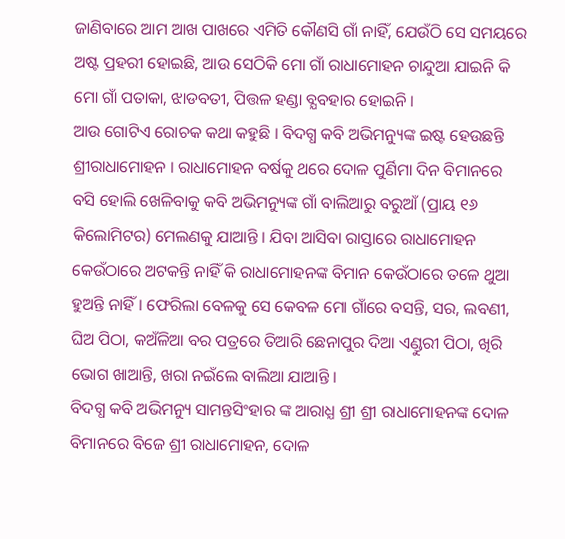ଜାଣିବାରେ ଆମ ଆଖ ପାଖରେ ଏମିତି କୌଣସି ଗାଁ ନାହିଁ, ଯେଉଁଠି ସେ ସମୟରେ ଅଷ୍ଟ ପ୍ରହରୀ ହୋଇଛି, ଆଉ ସେଠିକି ମୋ ଗାଁ ରାଧାମୋହନ ଚାନ୍ଦୁଆ ଯାଇନି କି ମୋ ଗାଁ ପତାକା, ଝାଡବତୀ, ପିତ୍ତଳ ହଣ୍ଡା ବ୍ଯବହାର ହୋଇନି ।
ଆଉ ଗୋଟିଏ ରୋଚକ କଥା କହୁଛି । ବିଦଗ୍ଧ କବି ଅଭିମନ୍ୟୁଙ୍କ ଇଷ୍ଟ ହେଉଛନ୍ତି ଶ୍ରୀରାଧାମୋହନ । ରାଧାମୋହନ ବର୍ଷକୁ ଥରେ ଦୋଳ ପୁର୍ଣିମା ଦିନ ବିମାନରେ ବସି ହୋଲି ଖେଳିବାକୁ କବି ଅଭିମନ୍ୟୁଙ୍କ ଗାଁ ବାଲିଆରୁ ବରୁଆଁ (ପ୍ରାୟ ୧୬ କିଲୋମିଟର) ମେଲଣକୁ ଯାଆନ୍ତି । ଯିବା ଆସିବା ରାସ୍ତାରେ ରାଧାମୋହନ କେଉଁଠାରେ ଅଟକନ୍ତି ନାହିଁ କି ରାଧାମୋହନଙ୍କ ବିମାନ କେଉଁଠାରେ ତଳେ ଥୁଆ ହୁଅନ୍ତି ନାହିଁ । ଫେରିଲା ବେଳକୁ ସେ କେବଳ ମୋ ଗାଁରେ ବସନ୍ତି, ସର, ଲବଣୀ, ଘିଅ ପିଠା, କଅଁଳିଆ ବର ପତ୍ରରେ ତିଆରି ଛେନାପୁର ଦିଆ ଏଣ୍ଡୁରୀ ପିଠା, ଖିରି ଭୋଗ ଖାଆନ୍ତି, ଖରା ନଇଁଲେ ବାଲିଆ ଯାଆନ୍ତି ।
ବିଦଗ୍ଧ କବି ଅଭିମନ୍ୟୁ ସାମନ୍ତସିଂହାର ଙ୍କ ଆରାଧ୍ଯ ଶ୍ରୀ ଶ୍ରୀ ରାଧାମୋହନଙ୍କ ଦୋଳ ବିମାନରେ ବିଜେ ଶ୍ରୀ ରାଧାମୋହନ, ଦୋଳ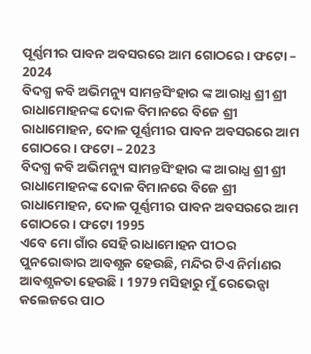ପୂର୍ଣ୍ଣମୀର ପାବନ ଅବସରରେ ଆମ ଗୋଠରେ । ଫଟୋ – 2024
ବିଦଗ୍ଧ କବି ଅଭିମନ୍ୟୁ ସାମନ୍ତସିଂହାର ଙ୍କ ଆରାଧ୍ଯ ଶ୍ରୀ ଶ୍ରୀ ରାଧାମୋହନଙ୍କ ଦୋଳ ବିମାନରେ ବିଜେ ଶ୍ରୀ ରାଧାମୋହନ, ଦୋଳ ପୂର୍ଣ୍ଣମୀର ପାବନ ଅବସରରେ ଆମ ଗୋଠରେ । ଫଟୋ – 2023
ବିଦଗ୍ଧ କବି ଅଭିମନ୍ୟୁ ସାମନ୍ତସିଂହାର ଙ୍କ ଆରାଧ୍ଯ ଶ୍ରୀ ଶ୍ରୀ ରାଧାମୋହନଙ୍କ ଦୋଳ ବିମାନରେ ବିଜେ ଶ୍ରୀ ରାଧାମୋହନ, ଦୋଳ ପୂର୍ଣ୍ଣମୀର ପାବନ ଅବସରରେ ଆମ ଗୋଠରେ । ଫଟୋ 1995
ଏବେ ମୋ ଗାଁର ସେହି ରାଧାମୋହନ ପୀଠର ପୁନରୋଦ୍ଧାର ଆବଶ୍ଯକ ହେଉଛି, ମନ୍ଦିର ଟିଏ ନିର୍ମାଣର ଆବଶ୍ଯକତା ହେଉଛି । 1979 ମସିହାରୁ ମୁଁ ରେଭେନ୍ସା କଲେଜରେ ପାଠ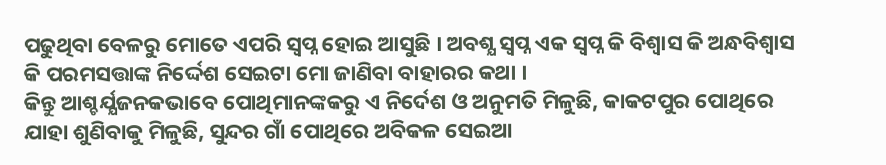ପଢୁଥିବା ବେଳରୁ ମୋତେ ଏପରି ସ୍ବପ୍ନ ହୋଇ ଆସୁଛି । ଅବଶ୍ଯ ସ୍ବପ୍ନ ଏକ ସ୍ବପ୍ନ କି ବିଶ୍ବାସ କି ଅନ୍ଧବିଶ୍ୱାସ କି ପରମସତ୍ତାଙ୍କ ନିର୍ଦ୍ଦେଶ ସେଇଟା ମୋ ଜାଣିବା ବାହାରର କଥା ।
କିନ୍ତୁ ଆଶ୍ଚର୍ଯ୍ଯଜନକଭାବେ ପୋଥିମାନଙ୍କକରୁ ଏ ନିର୍ଦେଶ ଓ ଅନୁମତି ମିଳୁଛି, କାକଟପୁର ପୋଥିରେ ଯାହା ଶୁଣିବାକୁ ମିଳୁଛି, ସୁନ୍ଦର ଗାଁ ପୋଥିରେ ଅବିକଳ ସେଇଆ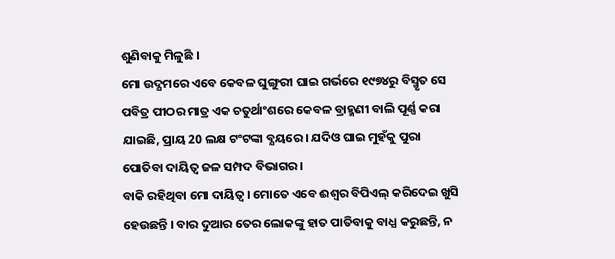ଶୁଣିବାକୁ ମିଳୁଛି ।
ମୋ ଉଦ୍ଯମରେ ଏବେ କେବଳ ଘୁଙ୍ଗୁରୀ ଘାଇ ଗର୍ଭରେ ୧୯୭୪ରୁ ବିସ୍ମୃତ ସେ ପବିତ୍ର ପୀଠର ମାତ୍ର ଏକ ଚତୁର୍ଥାଂଶରେ କେବଳ ବ୍ରାହ୍ମଣୀ ବାଲି ପୂର୍ଣ୍ଣ କରା ଯାଇଛି, ପ୍ରାୟ 20 ଲକ୍ଷ ଟଂଟଙ୍କା ବ୍ଯୟରେ । ଯଦିଓ ଘାଇ ମୁହଁକୁ ପୁରା ପୋତିବା ଦାୟିତ୍ୱ ଜଳ ସମ୍ପଦ ବିଭାଗର ।
ବାକି ରହିଥିବା ମୋ ଦାୟିତ୍ୱ । ମୋତେ ଏବେ ଈଶ୍ୱର ବିପିଏଲ୍ କରିଦେଇ ଖୁସି ହେଉଛନ୍ତି । ବାର ଦୁଆର ତେର ଲୋକଙ୍କୁ ହାତ ପାତିବାକୁ ବାଧ୍ଯ କରୁଛନ୍ତି, ନ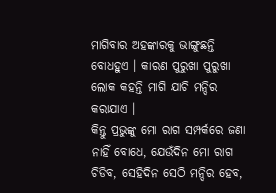ମାଗିବାର ଅହଙ୍କାରକୁ ଭାଙ୍ଗୁଛନ୍ତି ବୋଧହୁଏ । କାରଣ ପୁରୁଖା ପୁରୁଖା ଲୋକ କହନ୍ତି ମାଗି ଯାଚି ମନ୍ଦିର କରାଯାଏ ।
କିନ୍ତୁ ପ୍ରଭୁଙ୍କୁ ମୋ ରାଗ ସମ୍ପର୍କରେ ଜଣା ନାହିଁ ବୋଧେ, ଯେଉଁଦିନ ମୋ ରାଗ ଚିଡିବ, ସେହିଦିନ ସେଠି ମନ୍ଦିର ହେବ,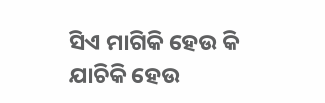ସିଏ ମାଗିକି ହେଉ କି ଯାଚିକି ହେଉ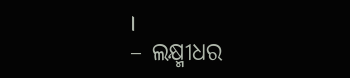।
– ଲକ୍ଷ୍ମୀଧର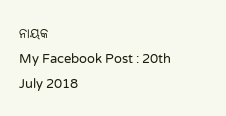ନାୟକ
My Facebook Post : 20th July 2018